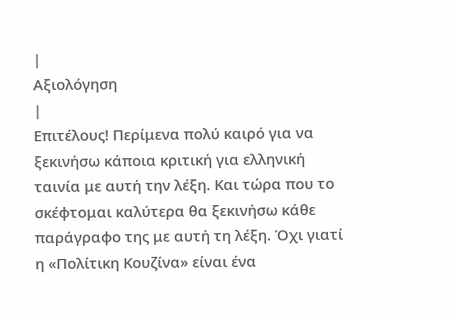|
Αξιολόγηση
|
Επιτέλους! Περίμενα πολύ καιρό για να ξεκινήσω κάποια κριτική για ελληνική ταινία με αυτή την λέξη. Και τώρα που το σκέφτομαι καλύτερα θα ξεκινήσω κάθε παράγραφο της με αυτή τη λέξη. Όχι γιατί η «Πολίτικη Κουζίνα» είναι ένα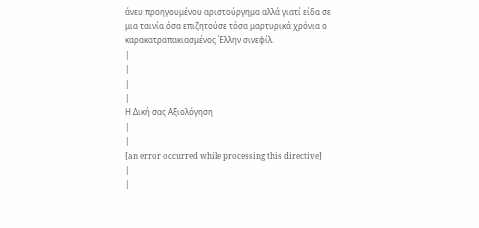άνευ προηγουμένου αριστούργημα αλλά γιατί είδα σε μια ταινία όσα επιζητούσε τόσα μαρτυρικά χρόνια ο καρακατραπακιασμένος Έλλην σινεφίλ.
|
|
|
|
Η Δική σας Αξιολόγηση
|
|
[an error occurred while processing this directive]
|
|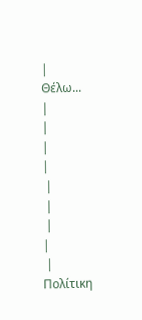|
Θέλω...
|
|
|
|
 |
 |
 |
|
 |
Πολίτικη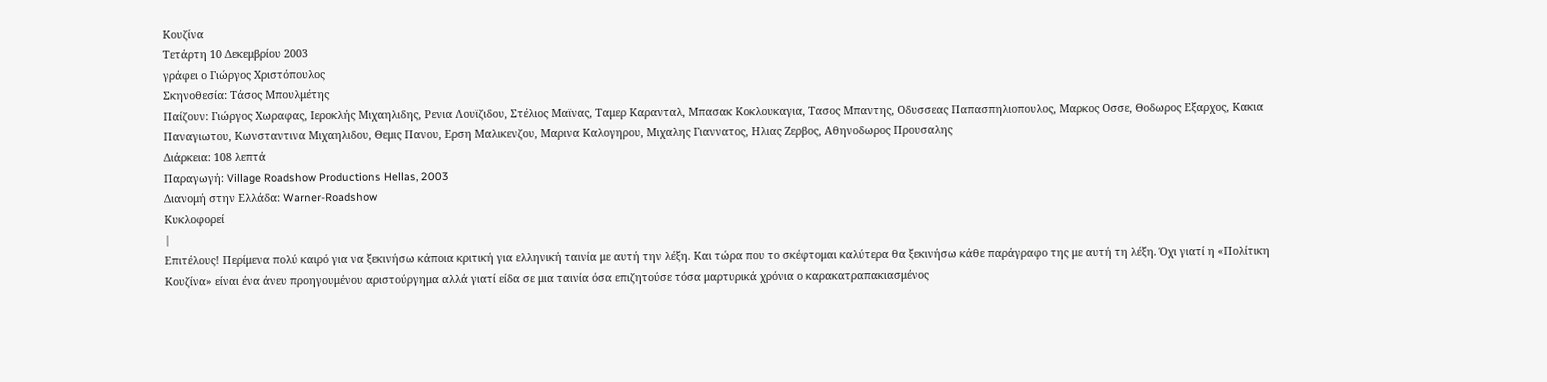Κουζίνα
Τετάρτη 10 Δεκεμβρίου 2003
γράφει ο Γιώργος Χριστόπουλος
Σκηνοθεσία: Τάσος Μπουλμέτης
Παίζουν: Γιώργος Χωραφας, Ιεροκλής Μιχαηλιδης, Ρενια Λουϊζιδου, Στέλιος Μαϊνας, Ταμερ Καρανταλ, Μπασακ Κοκλουκαγια, Τασος Μπαντης, Οδυσσεας Παπασπηλιοπουλος, Μαρκος Οσσε, Θοδωρος Εξαρχος, Κακια Παναγιωτου, Κωνσταντινα Μιχαηλιδου, Θεμις Πανου, Ερση Μαλικενζου, Μαρινα Καλογηρου, Μιχαλης Γιαννατος, Ηλιας Ζερβος, Αθηνοδωρος Προυσαλης
Διάρκεια: 108 λεπτά
Παραγωγή: Village Roadshow Productions Hellas, 2003
Διανομή στην Ελλάδα: Warner-Roadshow
Κυκλοφορεί
|
Επιτέλους! Περίμενα πολύ καιρό για να ξεκινήσω κάποια κριτική για ελληνική ταινία με αυτή την λέξη. Και τώρα που το σκέφτομαι καλύτερα θα ξεκινήσω κάθε παράγραφο της με αυτή τη λέξη. Όχι γιατί η «Πολίτικη Κουζίνα» είναι ένα άνευ προηγουμένου αριστούργημα αλλά γιατί είδα σε μια ταινία όσα επιζητούσε τόσα μαρτυρικά χρόνια ο καρακατραπακιασμένος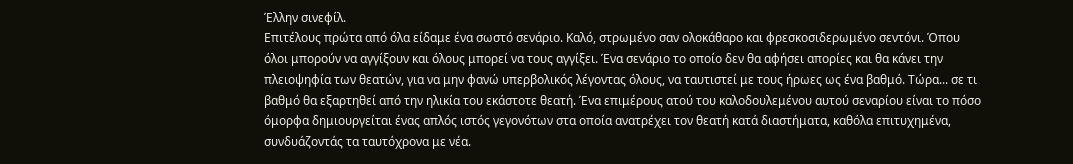Έλλην σινεφίλ.
Επιτέλους πρώτα από όλα είδαμε ένα σωστό σενάριο. Καλό, στρωμένο σαν ολοκάθαρο και φρεσκοσιδερωμένο σεντόνι. Όπου όλοι μπορούν να αγγίξουν και όλους μπορεί να τους αγγίξει. Ένα σενάριο το οποίο δεν θα αφήσει απορίες και θα κάνει την πλειοψηφία των θεατών, για να μην φανώ υπερβολικός λέγοντας όλους, να ταυτιστεί με τους ήρωες ως ένα βαθμό. Τώρα... σε τι βαθμό θα εξαρτηθεί από την ηλικία του εκάστοτε θεατή. Ένα επιμέρους ατού του καλοδουλεμένου αυτού σεναρίου είναι το πόσο όμορφα δημιουργείται ένας απλός ιστός γεγονότων στα οποία ανατρέχει τον θεατή κατά διαστήματα, καθόλα επιτυχημένα, συνδυάζοντάς τα ταυτόχρονα με νέα.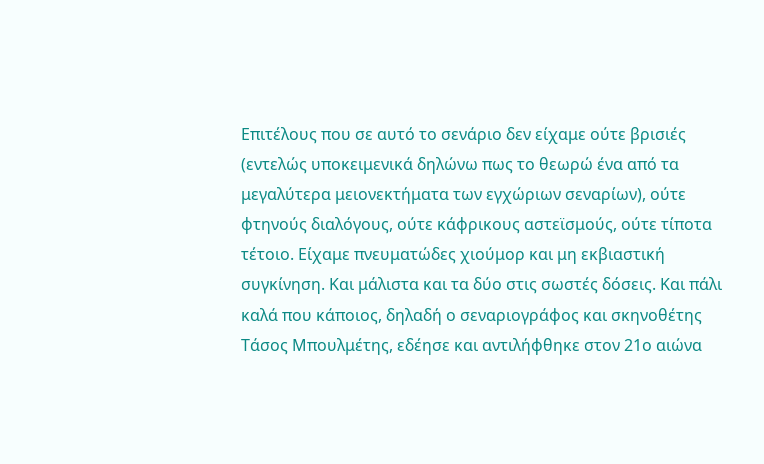Επιτέλους που σε αυτό το σενάριο δεν είχαμε ούτε βρισιές (εντελώς υποκειμενικά δηλώνω πως το θεωρώ ένα από τα μεγαλύτερα μειονεκτήματα των εγχώριων σεναρίων), ούτε φτηνούς διαλόγους, ούτε κάφρικους αστεϊσμούς, ούτε τίποτα τέτοιο. Είχαμε πνευματώδες χιούμορ και μη εκβιαστική συγκίνηση. Και μάλιστα και τα δύο στις σωστές δόσεις. Και πάλι καλά που κάποιος, δηλαδή ο σεναριογράφος και σκηνοθέτης Τάσος Μπουλμέτης, εδέησε και αντιλήφθηκε στον 21ο αιώνα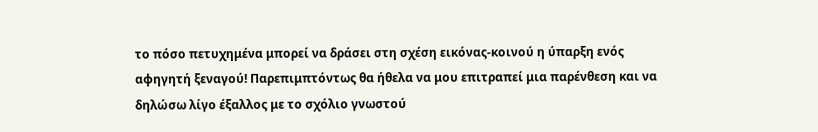το πόσο πετυχημένα μπορεί να δράσει στη σχέση εικόνας-κοινού η ύπαρξη ενός αφηγητή ξεναγού! Παρεπιμπτόντως θα ήθελα να μου επιτραπεί μια παρένθεση και να δηλώσω λίγο έξαλλος με το σχόλιο γνωστού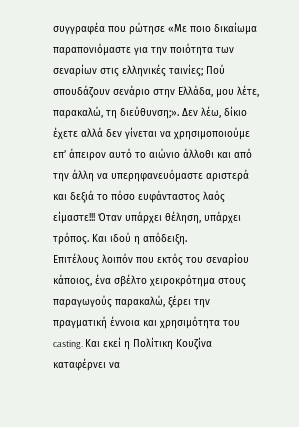συγγραφέα που ρώτησε «Με ποιο δικαίωμα παραπονιόμαστε για την ποιότητα των σεναρίων στις ελληνικές ταινίες; Πού σπουδάζουν σενάριο στην Ελλάδα, μου λέτε, παρακαλώ, τη διεύθυνση;». Δεν λέω, δίκιο έχετε αλλά δεν γίνεται να χρησιμοποιούμε επ’ άπειρον αυτό το αιώνιο άλλοθι και από την άλλη να υπερηφανευόμαστε αριστερά και δεξιά το πόσο ευφάνταστος λαός είμαστε!!! Όταν υπάρχει θέληση, υπάρχει τρόπος. Και ιδού η απόδειξη.
Επιτέλους λοιπόν που εκτός του σεναρίου κάποιος, ένα σβέλτο χειροκρότημα στους παραγωγούς παρακαλώ, ξέρει την πραγματική έννοια και χρησιμότητα του casting. Και εκεί η Πολίτικη Κουζίνα καταφέρνει να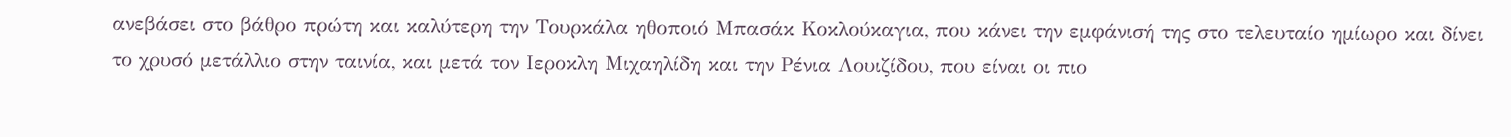ανεβάσει στο βάθρο πρώτη και καλύτερη την Τουρκάλα ηθοποιό Μπασάκ Κοκλούκαγια, που κάνει την εμφάνισή της στο τελευταίο ημίωρο και δίνει το χρυσό μετάλλιο στην ταινία, και μετά τον Ιεροκλη Μιχαηλίδη και την Ρένια Λουιζίδου, που είναι οι πιο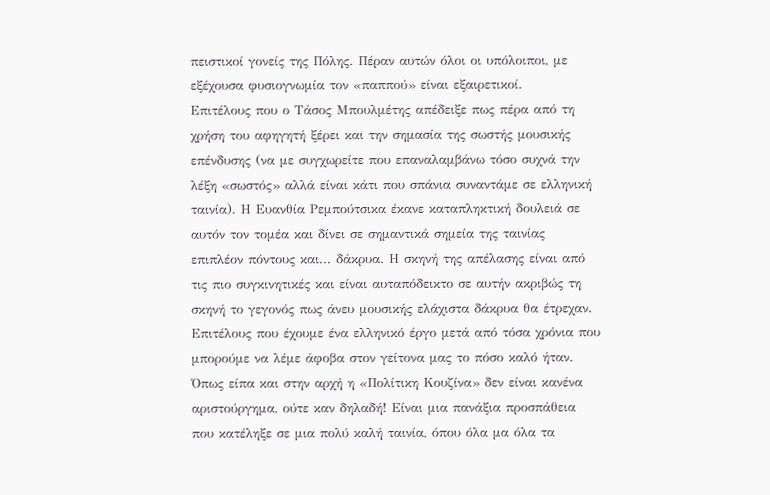πειστικοί γονείς της Πόλης. Πέραν αυτών όλοι οι υπόλοιποι, με εξέχουσα φυσιογνωμία τον «παππού» είναι εξαιρετικοί.
Επιτέλους που ο Τάσος Μπουλμέτης απέδειξε πως πέρα από τη χρήση του αφηγητή ξέρει και την σημασία της σωστής μουσικής επένδυσης (να με συγχωρείτε που επαναλαμβάνω τόσο συχνά την λέξη «σωστός» αλλά είναι κάτι που σπάνια συναντάμε σε ελληνική ταινία). Η Ευανθία Ρεμπούτσικα έκανε καταπληκτική δουλειά σε αυτόν τον τομέα και δίνει σε σημαντικά σημεία της ταινίας επιπλέον πόντους και... δάκρυα. Η σκηνή της απέλασης είναι από τις πιο συγκινητικές και είναι αυταπόδεικτο σε αυτήν ακριβώς τη σκηνή το γεγονός πως άνευ μουσικής ελάχιστα δάκρυα θα έτρεχαν.
Επιτέλους που έχουμε ένα ελληνικό έργο μετά από τόσα χρόνια που μπορούμε να λέμε άφοβα στον γείτονα μας το πόσο καλό ήταν. Όπως είπα και στην αρχή η «Πολίτικη Κουζίνα» δεν είναι κανένα αριστούργημα, ούτε καν δηλαδή! Είναι μια πανάξια προσπάθεια που κατέληξε σε μια πολύ καλή ταινία, όπου όλα μα όλα τα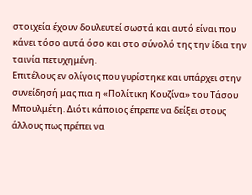στοιχεία έχουν δουλευτεί σωστά και αυτό είναι που κάνει τόσο αυτά όσο και στο σύνολό της την ίδια την ταινία πετυχημένη.
Επιτέλους εν ολίγοις που γυρίστηκε και υπάρχει στην συνείδησή μας πια η «Πολίτικη Κουζίνα» του Τάσου Μπουλμέτη. Διότι κάποιος έπρεπε να δείξει στους άλλους πως πρέπει να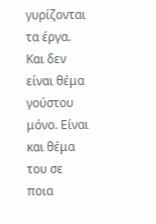γυρίζονται τα έργα. Και δεν είναι θέμα γούστου μόνο. Είναι και θέμα του σε ποια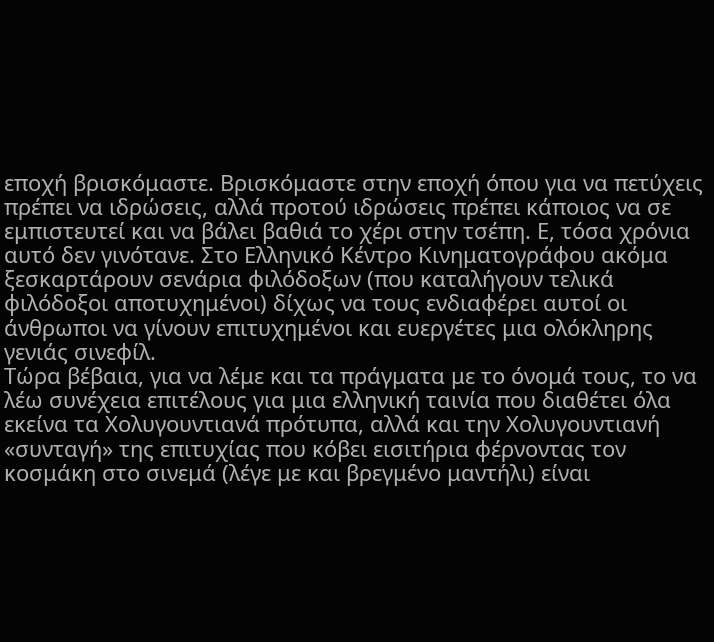εποχή βρισκόμαστε. Βρισκόμαστε στην εποχή όπου για να πετύχεις πρέπει να ιδρώσεις, αλλά προτού ιδρώσεις πρέπει κάποιος να σε εμπιστευτεί και να βάλει βαθιά το χέρι στην τσέπη. Ε, τόσα χρόνια αυτό δεν γινότανε. Στο Ελληνικό Κέντρο Κινηματογράφου ακόμα ξεσκαρτάρουν σενάρια φιλόδοξων (που καταλήγουν τελικά φιλόδοξοι αποτυχημένοι) δίχως να τους ενδιαφέρει αυτοί οι άνθρωποι να γίνουν επιτυχημένοι και ευεργέτες μια ολόκληρης γενιάς σινεφίλ.
Τώρα βέβαια, για να λέμε και τα πράγματα με το όνομά τους, το να λέω συνέχεια επιτέλους για μια ελληνική ταινία που διαθέτει όλα εκείνα τα Χολυγουντιανά πρότυπα, αλλά και την Χολυγουντιανή «συνταγή» της επιτυχίας που κόβει εισιτήρια φέρνοντας τον κοσμάκη στο σινεμά (λέγε με και βρεγμένο μαντήλι) είναι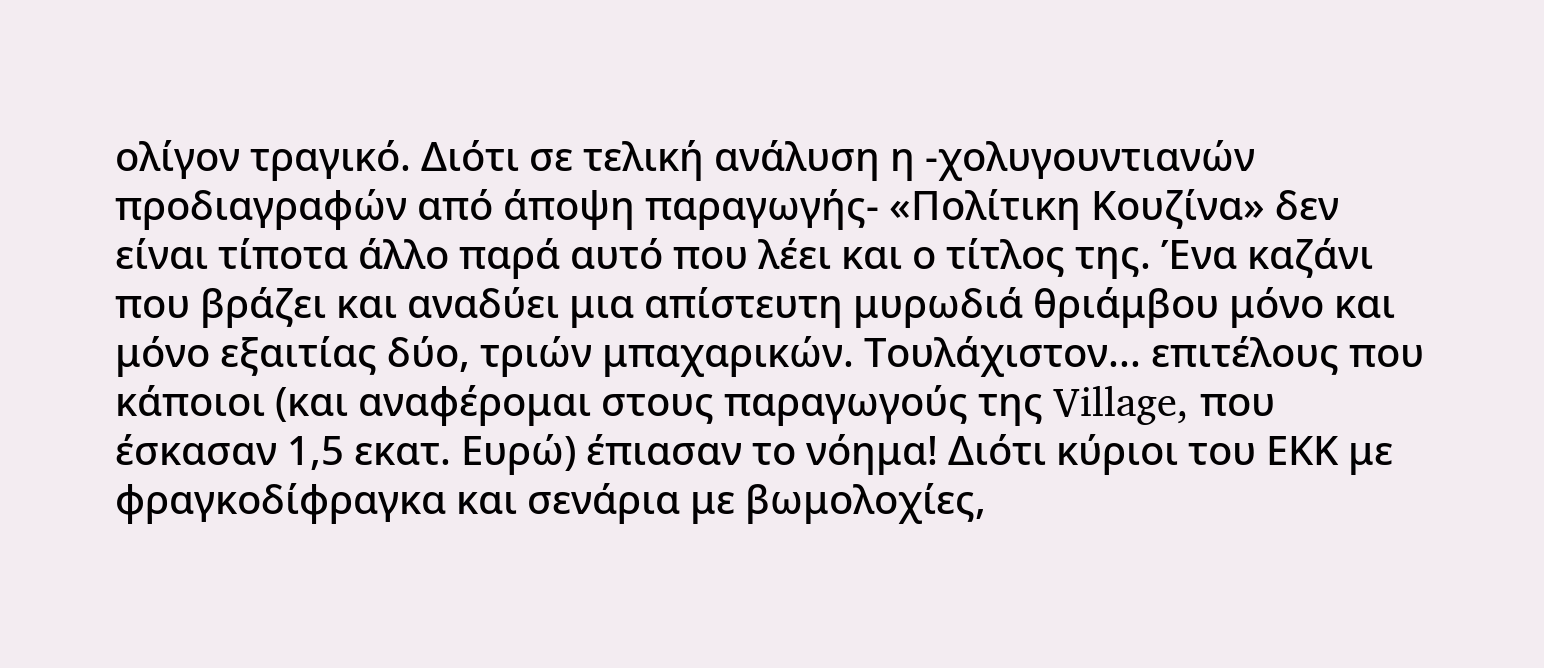ολίγον τραγικό. Διότι σε τελική ανάλυση η -χολυγουντιανών προδιαγραφών από άποψη παραγωγής- «Πολίτικη Κουζίνα» δεν είναι τίποτα άλλο παρά αυτό που λέει και ο τίτλος της. Ένα καζάνι που βράζει και αναδύει μια απίστευτη μυρωδιά θριάμβου μόνο και μόνο εξαιτίας δύο, τριών μπαχαρικών. Τουλάχιστον... επιτέλους που κάποιοι (και αναφέρομαι στους παραγωγούς της Village, που έσκασαν 1,5 εκατ. Ευρώ) έπιασαν το νόημα! Διότι κύριοι του ΕΚΚ με φραγκοδίφραγκα και σενάρια με βωμολοχίες,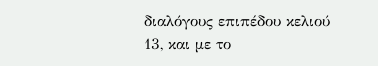διαλόγους επιπέδου κελιού 13, και με το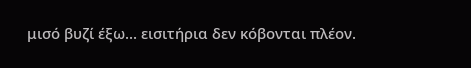μισό βυζί έξω... εισιτήρια δεν κόβονται πλέον.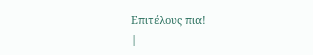Επιτέλους πια!
|